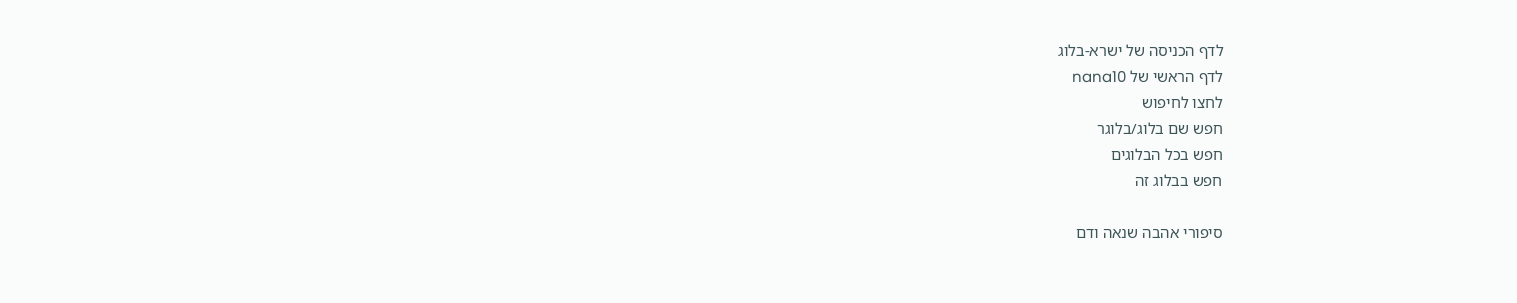לדף הכניסה של ישרא-בלוג
לדף הראשי של nana10
לחצו לחיפוש
חפש שם בלוג/בלוגר
חפש בכל הבלוגים
חפש בבלוג זה

סיפורי אהבה שנאה ודם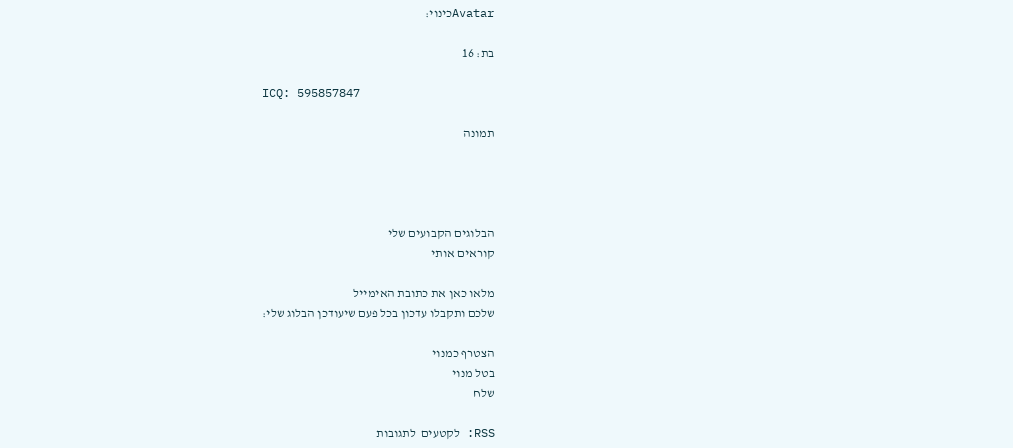Avatarכינוי:

בת: 16

ICQ: 595857847

תמונה




הבלוגים הקבועים שלי
קוראים אותי

מלאו כאן את כתובת האימייל
שלכם ותקבלו עדכון בכל פעם שיעודכן הבלוג שלי:

הצטרף כמנוי
בטל מנוי
שלח

RSS: לקטעים  לתגובות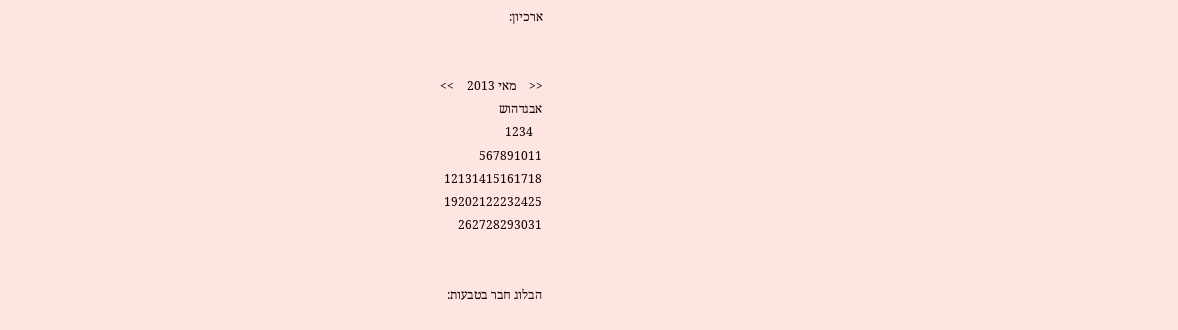ארכיון:


<<    מאי 2013    >>
אבגדהוש
   1234
567891011
12131415161718
19202122232425
262728293031


הבלוג חבר בטבעות: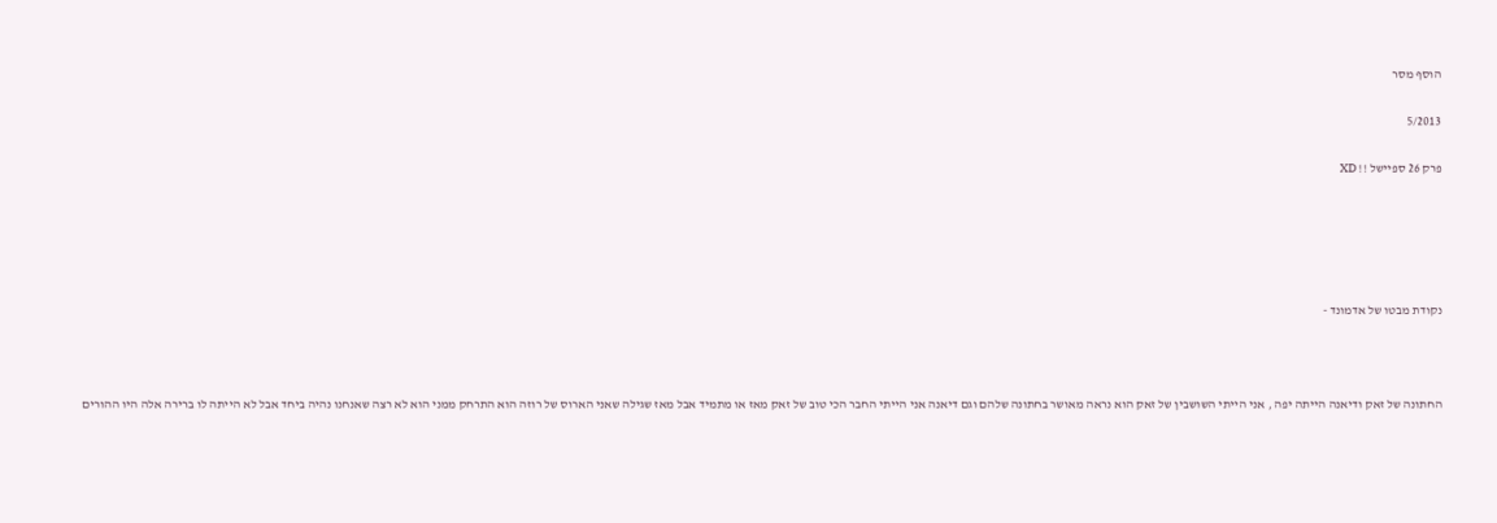הוסף מסר

5/2013

פרק 26 ספיישל !! XD





נקודת מבטו של אדמונד -



החתונה של זאק ודיאנה הייתה יפה , אני הייתי השושבין של זאק הוא נראה מאושר בחתונה שלהם וגם דיאנה אני הייתי החבר הכי טוב של זאק מאז או מתמיד אבל מאז שגילה שאני הארוס של רוזה הוא התרחק ממני הוא לא רצה שאנחנו נהיה ביחד אבל לא הייתה לו ברירה אלה היו ההורים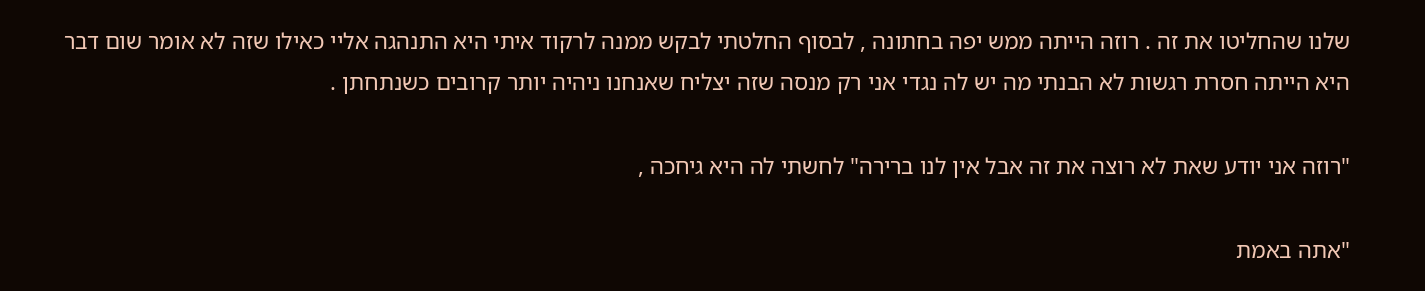שלנו שהחליטו את זה . רוזה הייתה ממש יפה בחתונה , לבסוף החלטתי לבקש ממנה לרקוד איתי היא התנהגה אליי כאילו שזה לא אומר שום דבר היא הייתה חסרת רגשות לא הבנתי מה יש לה נגדי אני רק מנסה שזה יצליח שאנחנו ניהיה יותר קרובים כשנתחתן .

"רוזה אני יודע שאת לא רוצה את זה אבל אין לנו ברירה" לחשתי לה היא גיחכה ,

"אתה באמת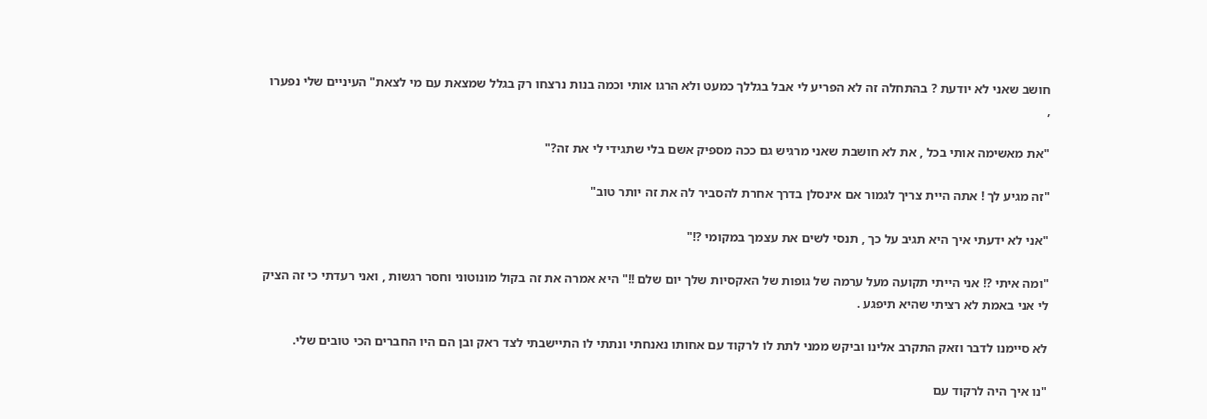חושב שאני לא יודעת ? בהתחלה זה לא הפריע לי אבל בגללך כמעט ולא הרגו אותי וכמה בנות נרצחו רק בגלל שמצאת עם מי לצאת" העיניים שלי נפערו ,

"את מאשימה אותי בכל , את לא חושבת שאני מרגיש גם ככה מספיק אשם בלי שתגידי לי את זה?"

"זה מגיע לך ! אתה היית צריך לגמור אם אינסלן בדרך אחרת להסביר לה את זה יותר טוב"

"אני לא ידעתי איך היא תגיב על כך , תנסי לשים את עצמך במקומי ?!"

"ומה איתי ?! אני הייתי תקועה מעל ערמה של גופות של האקסיות שלך יום שלם !!" היא אמרה את זה בקול מונוטוני וחסר רגשות , ואני רעדתי כי זה הציק לי אני באמת לא רציתי שהיא תיפגע .

לא סיימנו לדבר וזאק התקרב אלינו וביקש ממני לתת לו לרקוד עם אחותו נאנחתי ונתתי לו התיישבתי לצד ראק ובן הם היו החברים הכי טובים שלי.

"נו איך היה לרקוד עם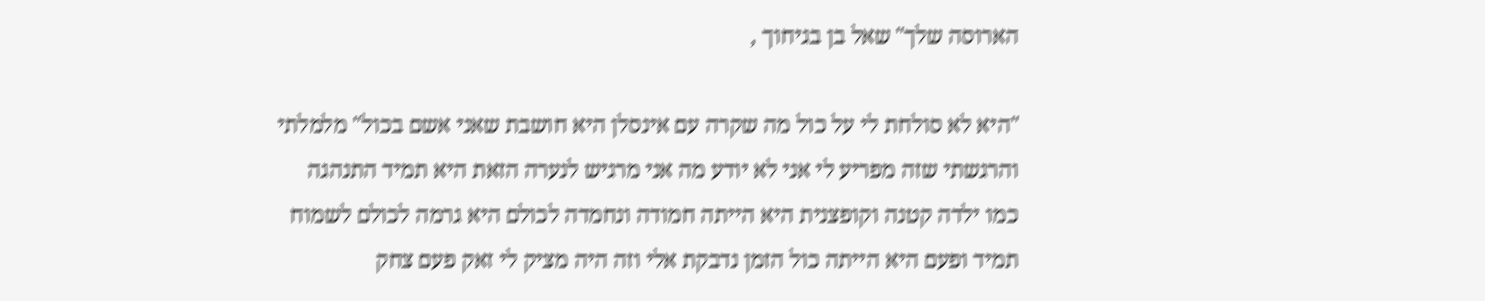הארוסה שלך" שאל בן בגיחוך ,

"היא לא סולחת לי על כול מה שקרה עם אינסלן היא חושבת שאני אשם בכול" מלמלתי והרגשתי שזה מפריע לי אני לא יודע מה אני מרגיש לנערה הזאת היא תמיד התנהגה כמו ילדה קטנה וקופצנית היא הייתה חמודה ונחמדה לכולם היא גרמה לכולם לשמוח תמיד ופעם היא הייתה כול הזמן נדבקת אלי וזה היה מציק לי זאק פעם צחק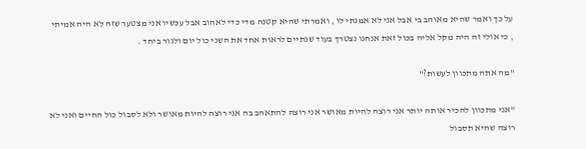על כך ואמר שהיא מאוהב בי אבל אני לא אמנתי לו , ואמרתי שהיא קטנה מדי כדי לאהוב אבל עכשיו אני מצטער שזה לא היה אמיתי , כי אולי זה היה מקל אליה בכול זאת אנחנו נצטרך בעוד שנתיים לראות אחד את השני כול יום ולגור ביחד .

"מה אתה מתכוון לעשות?"

"אני מתכוון להכיר אותה יותר אני רוצה להיות מאושר אני רוצה להתאהב בה אני רוצה להיות מאושר ולא לסבול כול החיים ואני לא רוצה שהיא תסבול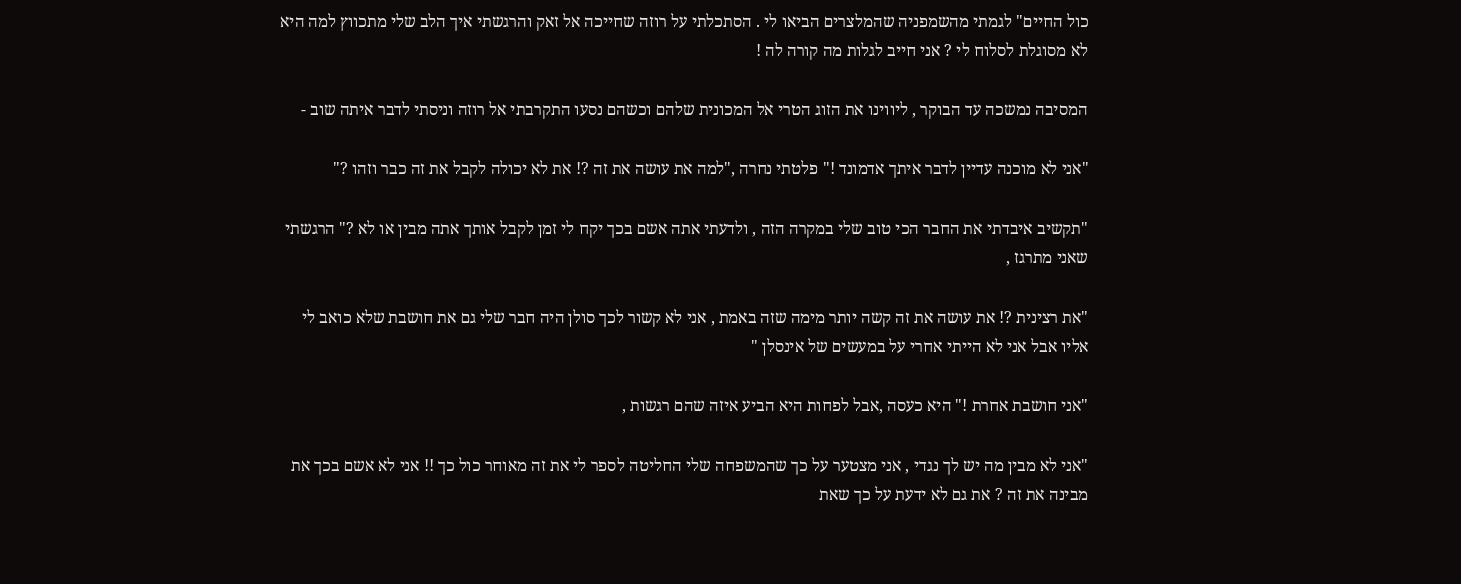כול החיים" לגמתי מהשמפניה שהמלצרים הביאו לי . הסתכלתי על רוזה שחייכה אל זאק והרגשתי איך הלב שלי מתכווץ למה היא לא מסוגלת לסלוח לי ? אני חייב לגלות מה קורה לה !

המסיבה נמשכה עד הבוקר , ליווינו את הזוג הטרי אל המכונית שלהם וכשהם נסעו התקרבתי אל רוזה וניסתי לדבר איתה שוב -

"אני לא מוכנה עדיין לדבר איתך אדמונד !" פלטתי נחרה ,"למה את עושה את זה ?! את לא יכולה לקבל את זה כבר וזהו ?"

"תקשיב איבדתי את החבר הכי טוב שלי במקרה הזה , ולדעתי אתה אשם בכך יקח לי זמן לקבל אותך אתה מבין או לא ?" הרגשתי שאני מתרגז ,

"את רצינית ?! את עושה את זה קשה יותר מימה שזה באמת , אני לא קשור לכך סולן היה חבר שלי גם את חושבת שלא כואב לי אליו אבל אני לא הייתי אחרי על במעשים של אינסלן "

"אני חושבת אחרת !" היא כעסה ,אבל לפחות היא הביע איזה שהם רגשות ,

"אני לא מבין מה יש לך נגדי , אני מצטער על כך שהמשפחה שלי החליטה לספר לי את זה מאוחר כול כך !! אני לא אשם בכך את מבינה את זה ? את גם לא ידעת על כך שאת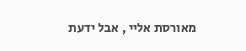מאורסת אליי , אבל ידעת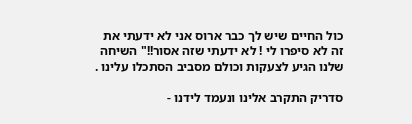כול החיים שיש לך כבר ארוס אני לא ידעתי את זה לא סיפרו לי ! לא ידעתי שזה אסור!!" השיחה שלנו הגיע לצעקות וכולם מסביב הסתכלו עלינו .

סדריק התקרב אלינו ונעמד לידנו -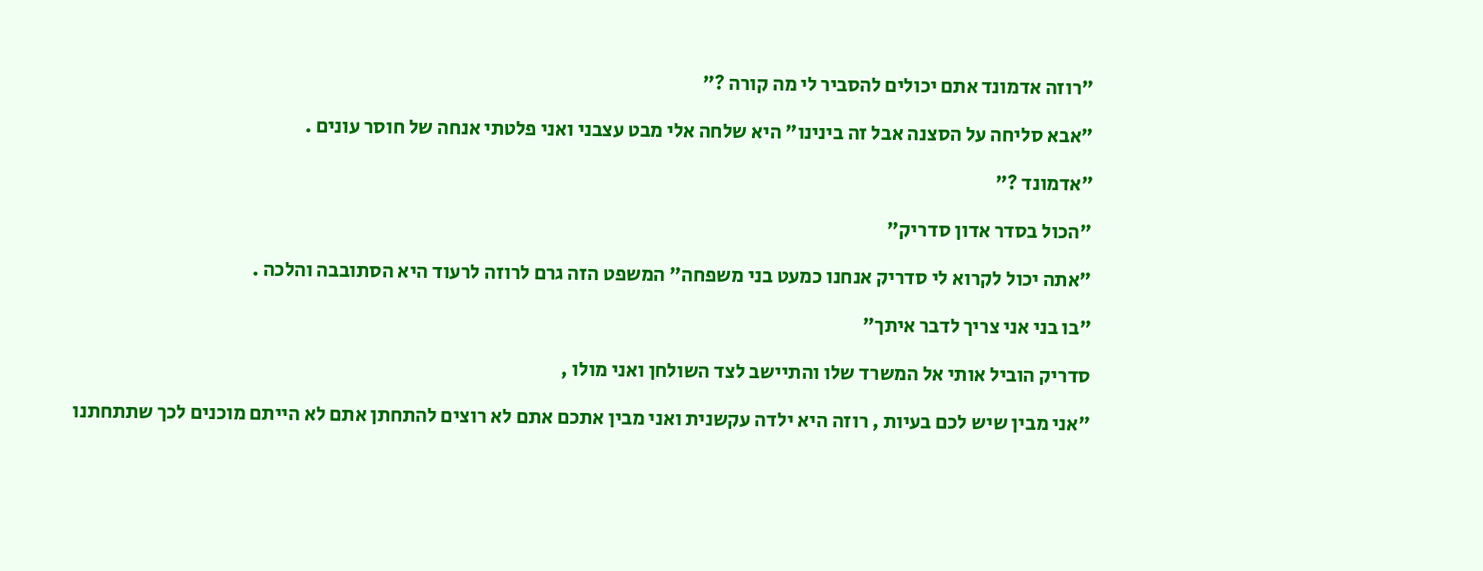"רוזה אדמונד אתם יכולים להסביר לי מה קורה ?"

"אבא סליחה על הסצנה אבל זה בינינו" היא שלחה אלי מבט עצבני ואני פלטתי אנחה של חוסר עונים .

"אדמונד ?"

"הכול בסדר אדון סדריק"

"אתה יכול לקרוא לי סדריק אנחנו כמעט בני משפחה" המשפט הזה גרם לרוזה לרעוד היא הסתובבה והלכה .

"בו בני אני צריך לדבר איתך"

סדריק הוביל אותי אל המשרד שלו והתיישב לצד השולחן ואני מולו ,

"אני מבין שיש לכם בעיות , רוזה היא ילדה עקשנית ואני מבין אתכם אתם לא רוצים להתחתן אתם לא הייתם מוכנים לכך שתתחתנו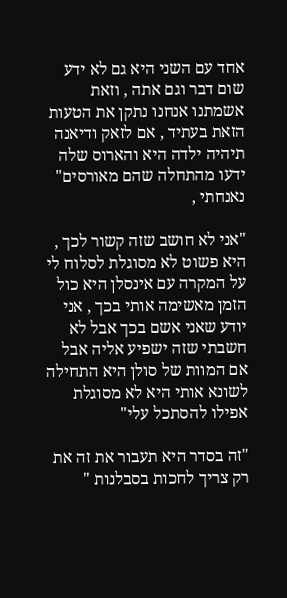אחד עם השני היא גם לא ידע שום דבר וגם אתה , וזאת אשמתנו אנחנו נתקן את הטעות הזאת בעתיד , אם לזאק ודיאנה תיהיה ילדה היא והארוס שלה ידעו מהתחלה שהם מאורסים" נאנחתי ,

"אני לא חושב שזה קשור לכך , היא פשוט לא מסוגלת לסלוח לי על המקרה עם אינסלן היא כול הזמן מאשימה אותי בכך , אני יודע שאני אשם בכך אבל לא חשבתי שזה ישפיע אליה אבל אם המוות של סולן היא התחילה לשונא אותי היא לא מסוגלת אפילו להסתכל עלי"

"זה בסדר היא תעבור את זה את רק צריך לחכות בסבלנות "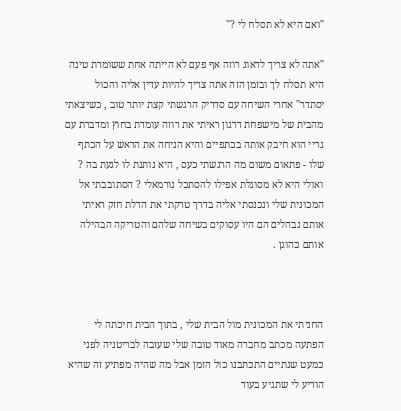"ואם היא לא תסלח לי ?"

"אתה לא צריך לדאוג רוזה אף פעם לא הייתה אחת ששומרת טינה היא תסלח לך ובזמן הזה אתה צריך להיות עדין אליה והכול יסתדר" אחרי השיחה עם סדריק הרגשתי קצת יותר טוב , כשיצאתי מהבית של מישפחת דרגון ראיתי את רוזה עומדת בחוץ ומדברת עם גריי הוא חיבק אותה בכתפיים והיא הניחה את הראש על הכתף שלו - פתאום משום מה הרגשתי כעס , היא נותנת לו לגעת בה ? ואולי היא לא מסוגלת אפילו להסתכל נורמאלי ? הסתובבתי אל המכונית שלי ונכנסתי אליה בדרך טרקתי את הדלת חזק ראיתי אותם נבהלים הם היו עסוקים בשיחה שלהם והטריקה הבהילה אותם כהוגן .



החניתי את המכונית מול הבית שלי , בתוך הבית חיכתה לי הפתעה מכתב מחברה מאוד טובה שלי שעזבה לבריטניה לפני כמעט שנתיים התכתבנו כול הזמן אבל מה שהיה מפתיע זה שהיא הודיע לי שתגיע בעוד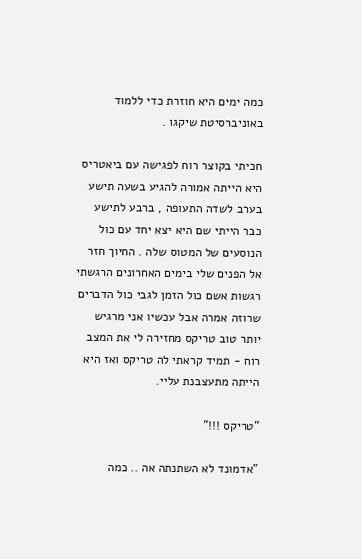כמה ימים היא חוזרת כדי ללמוד באוניברסיטת שיקגו .

חכיתי בקוצר רוח לפגישה עם ביאטריס היא הייתה אמורה להגיע בשעה תישע בערב לשדה התעופה , ברבע לתישע כבר הייתי שם היא יצא יחד עם כול הנוסעים של המטוס שלה . החיוך חזר אל הפנים שלי בימים האחרונים הרגשתי רגשות אשם כול הזמן לגבי כול הדברים שרוזה אמרה אבל עכשיו אני מרגיש יותר טוב טריקס מחזירה לי את המצב רוח - תמיד קראתי לה טריקס ואז היא הייתה מתעצבנת עליי.

"טריקס !!!"

"אדמונד לא השתנתה אה .. כמה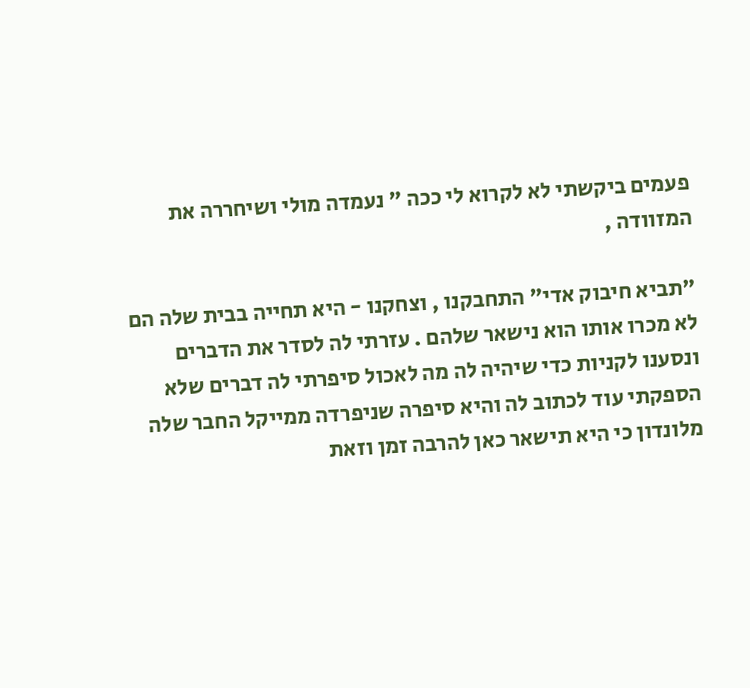פעמים ביקשתי לא לקרוא לי ככה " נעמדה מולי ושיחררה את המזוודה ,

"תביא חיבוק אדי" התחבקנו , וצחקנו - היא תחייה בבית שלה הם לא מכרו אותו הוא נישאר שלהם . עזרתי לה לסדר את הדברים ונסענו לקניות כדי שיהיה לה מה לאכול סיפרתי לה דברים שלא הספקתי עוד לכתוב לה והיא סיפרה שניפרדה ממייקל החבר שלה מלונדון כי היא תישאר כאן להרבה זמן וזאת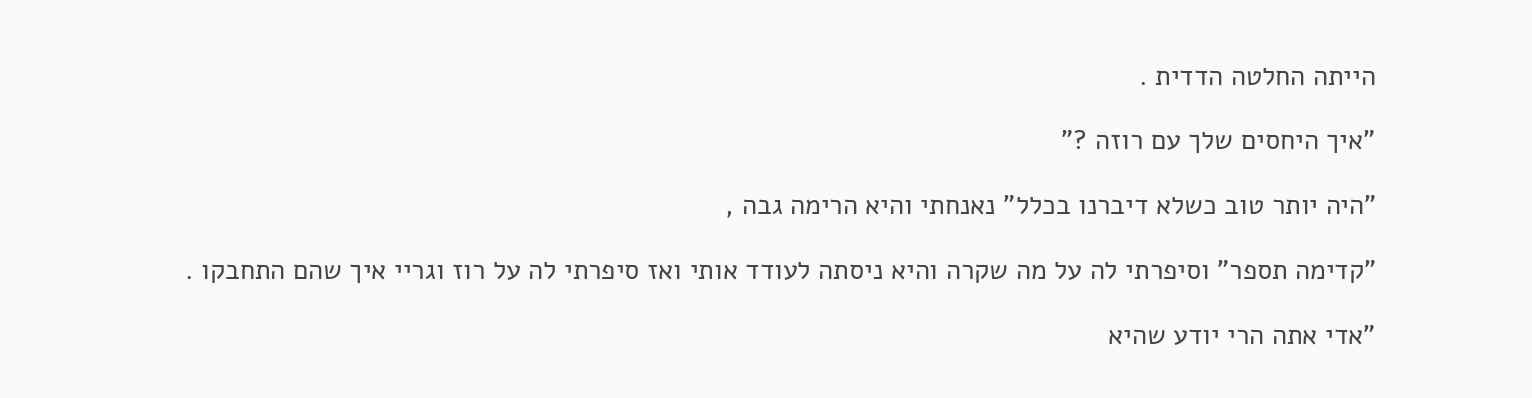הייתה החלטה הדדית .

"איך היחסים שלך עם רוזה ?"

"היה יותר טוב כשלא דיברנו בכלל" נאנחתי והיא הרימה גבה ,

"קדימה תספר" וסיפרתי לה על מה שקרה והיא ניסתה לעודד אותי ואז סיפרתי לה על רוז וגריי איך שהם התחבקו .

"אדי אתה הרי יודע שהיא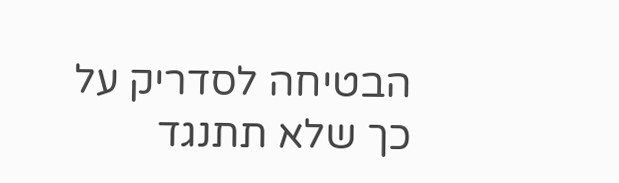הבטיחה לסדריק על כך שלא תתנגד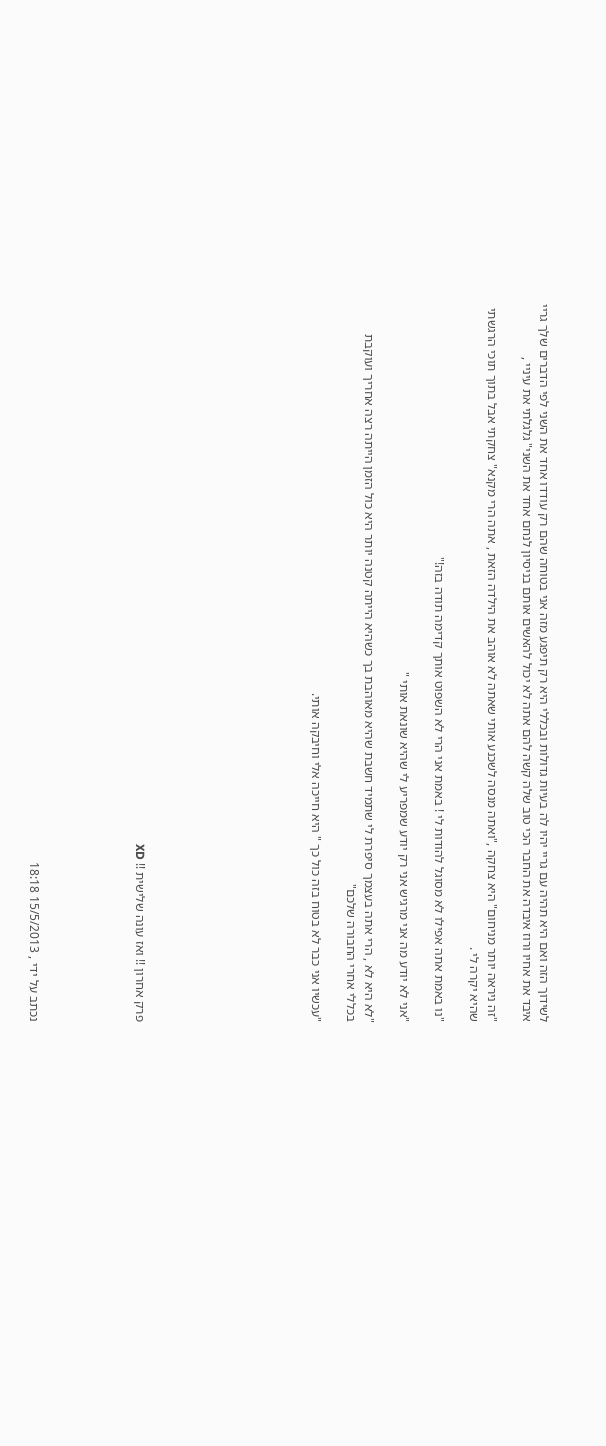לשידוך הזה ואם היא תהיה עם גריי יהיו לה בעיות גדולות ובכללי היא רק תיפגע מזה אני בטוחה שהם רק עודדו אחד את השני לפי הדברים שלך גריי איבד את אחיו ורוז איבדה את החבר הכי טוב שלה קשה להם אתה לא יכול להאשים אותם בניסיון לנחם אחד את השני" גלגלתי את עיניי ,

"זה ניראה יותר מניחום" היא צחקה ,"ואתה מנסה לשכנע אותי שאתה לא אוהב את הילדה הזאת , אתה הרי מקנא" צחקתי אבל בתוך תוכי הרגשתי שהיא יקרה לי .

"נו באמת אתה אפילו לא מסוגל להודות לי ! באמת אני הרי לא השפוט אותך קדימה תודה בזה!"

"אני לא יודע מה אני מרגיש אני רק יודע שמפריע לי שהיא שונאת אותי "

"לא היא לא , הרי אתה בעצמך סיפרת לי שתמיד חשבת שהיא מאוהבת בך כשהיא הייתה קטנה יותר היא כול הזמן הייתה רצה אחריך ועוקבת בכללי אחרי החבורה שלכם"

"עכשיו אני כבר לא בטוח בזה כול כך " היא חייכה אלי וחיבקה אותי.









פרק אחרון !! ואז עונה שלישית !! XD





נכתב על ידי , 15/5/2013 18:18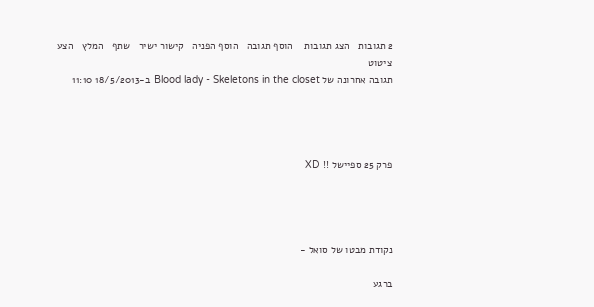2 תגובות   הצג תגובות    הוסף תגובה   הוסף הפניה   קישור ישיר   שתף   המלץ   הצע ציטוט
תגובה אחרונה של Blood lady - Skeletons in the closet ב-18/5/2013 11:10




פרק 25 ספיישל !! XD




נקודת מבטו של סואל -

ברגע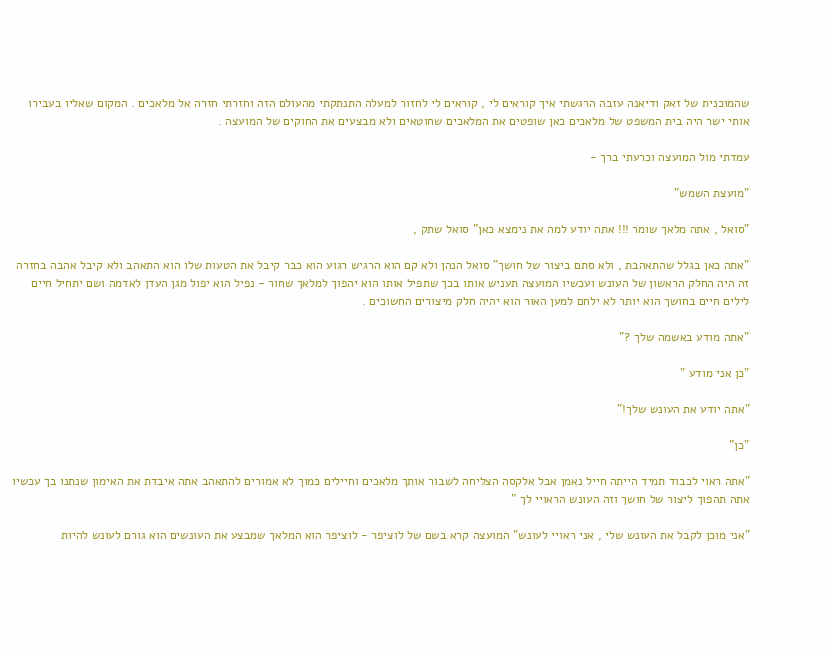שהמוכנית של זאק ודיאנה עזבה הרגשתי איך קוראים לי , קוראים לי לחזור למעלה התנתקתי מהעולם הזה וחזרתי חזרה אל מלאכים . המקום שאליו בעבירו אותי ישר היה בית המשפט של מלאכים כאן שופטים את המלאכים שחוטאים ולא מבצעים את החוקים של המועצה .

עמדתי מול המועצה וכרעתי ברך -

"מועצת השמש"

"סואל , אתה מלאך שומר !!! אתה יודע למה את נימצא כאן" סואל שתק ,

"אתה כאן בגלל שהתאהבת , ולא סתם ביצור של חושך" סואל הנהן ולא קם הוא הרגיש רגוע הוא כבר קיבל את הטעות שלו הוא התאהב ולא קיבל אהבה בחזרה זה היה החלק הראשון של העונש ועכשיו המועצה תעניש אותו בכך שתפיל אותו הוא יהפוך למלאך שחור - נפיל הוא יפול מגן העדן לאדמה ושם יתחיל חיים לילים חיים בחושך הוא יותר לא ילחם למען האור הוא יהיה חלק מיצורים החשוכים .

"אתה מודע באשמה שלך ?"

"כן אני מודע "

"אתה יודע את העונש שלך!"

"כן"

"אתה ראוי לכבוד תמיד הייתה חייל נאמן אבל אלקסה הצליחה לשבור אותך מלאכים וחיילים כמוך לא אמורים להתאהב אתה איבדת את האימון שנתנו בך עכשיו אתה תהפוך ליצור של חושך וזה העונש הראויי לך "

"אני מוכן לקבל את העונש שלי , אני ראויי לעונש" המועצה קרא בשם של לוציפר - לוציפר הוא המלאך שמבצע את העונשים הוא גורם לעונש להיות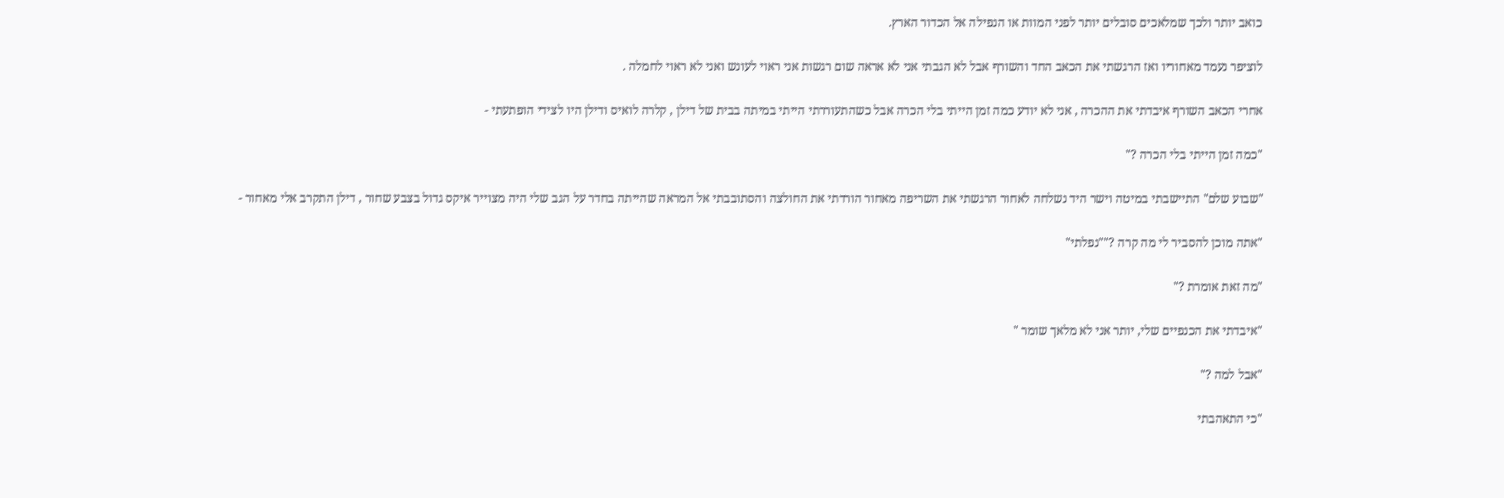כואב יותר ולכך שמלאכים סובלים יותר לפני המוות או הנפילה אל הכדור הארץ.

לוציפר נעמד מאחוריו ואז הרגשתי את הכאב החד והשורף אבל לא הגבתי אני לא אראה שום רגשות אני ראוי לעונש ואני לא ראוי לחמלה .

אחרי הכאב השורף איבדתי את ההכרה , אני לא יודע כמה זמן הייתי בלי הכרה אבל כשהתעוררתי הייתי במיתה בבית של דילן , קלרה לואיס ודילן היו לצידי הופתעתי -

"כמה זמן הייתי בלי הכרה ?"

"שבוע שלם" התיישבתי במיטה וישר היד נשלחה לאחור הרגשתי את השריפה מאחור הורדתי את החולצה והסתובבתי אל המראה שהייתה בחדר על הגב שלי היה מצוייר איקס גדול בצבע שחור , דילן התקרב אלי מאחור -

"אתה מוכן להסביר לי מה קרה ?""נפלתי"

"מה זאת אומרת ?"

"איבדתי את הכנפיים שלי, יותר אני לא מלאך שומר "

"אבל למה ?"

"כי התאהבתי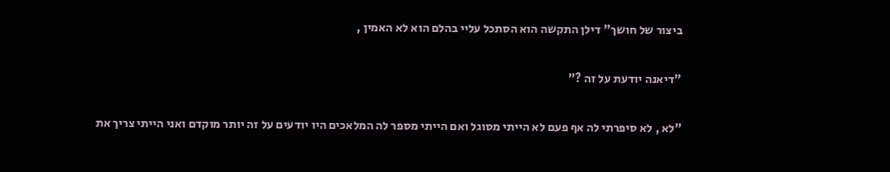ביצור של חושך" דילן התקשה הוא הסתכל עליי בהלם הוא לא האמין ,

"דיאנה יודעת על זה ?"

"לא , לא סיפרתי לה אף פעם לא הייתי מסוגל ואם הייתי מספר לה המלאכים היו יודעים על זה יותר מוקדם ואני הייתי צריך את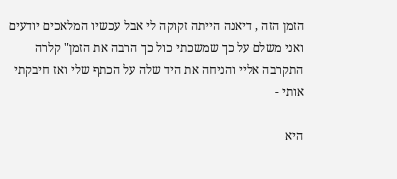הזמן הזה , דיאנה הייתה זקוקה לי אבל עכשיו המלאכים יודעים ואני משלם על כך שמשכתי כול כך הרבה את הזמן" קלרה התקרבה אליי והניחה את היד שלה על הכתף שלי ואז חיבקתי אותי -

היא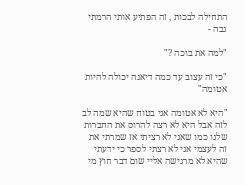התחילה לבכות , זה הפתיע אותי הרמתי גבה -

"למה את בוכה ?"

"כי זה עצוב עד כמה דיאנה יכולה להיות אטומה"

"היא לא אטומה אני בטוח שהיא שמה לב לזה אבל היא לא רצה להרוס את החברות שלנו כמו שאני לא רציתי אז שמרתי את זה לעצמי אני לא רצתי לספר כי ידעתי שהיא לא מרגישה אליי שום דבר חוץ מי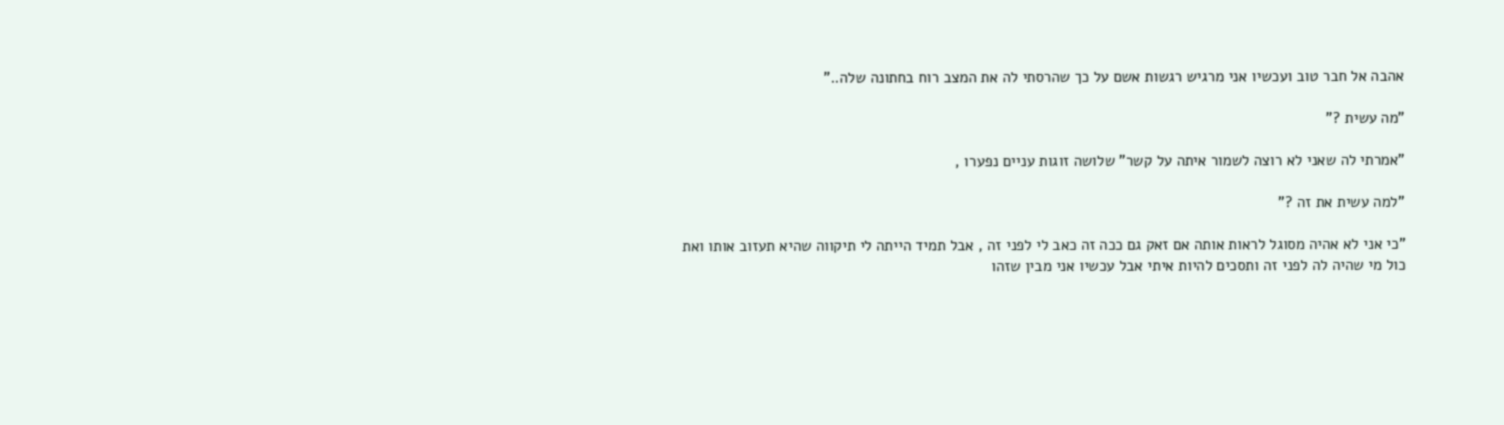אהבה אל חבר טוב ועכשיו אני מרגיש רגשות אשם על כך שהרסתי לה את המצב רוח בחתונה שלה.."

"מה עשית ?"

"אמרתי לה שאני לא רוצה לשמור איתה על קשר" שלושה זוגות עניים נפערו ,

"למה עשית את זה ?"

"כי אני לא אהיה מסוגל לראות אותה אם זאק גם ככה זה כאב לי לפני זה , אבל תמיד הייתה לי תיקווה שהיא תעזוב אותו ואת כול מי שהיה לה לפני זה ותסכים להיות איתי אבל עכשיו אני מבין שזהו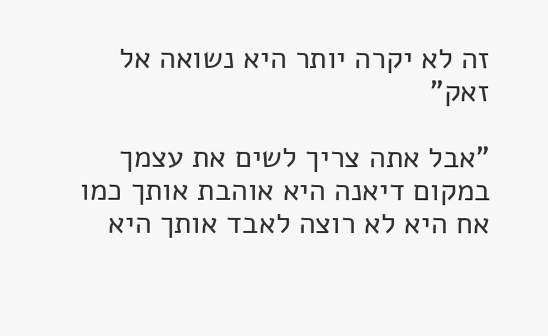זה לא יקרה יותר היא נשואה אל זאק"

"אבל אתה צריך לשים את עצמך במקום דיאנה היא אוהבת אותך כמו אח היא לא רוצה לאבד אותך היא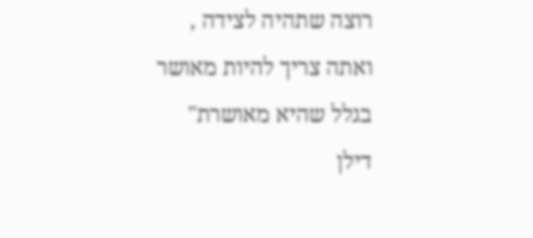רוצה שתהיה לצידה , ואתה צריך להיות מאושר בגלל שהיא מאושרת" דילן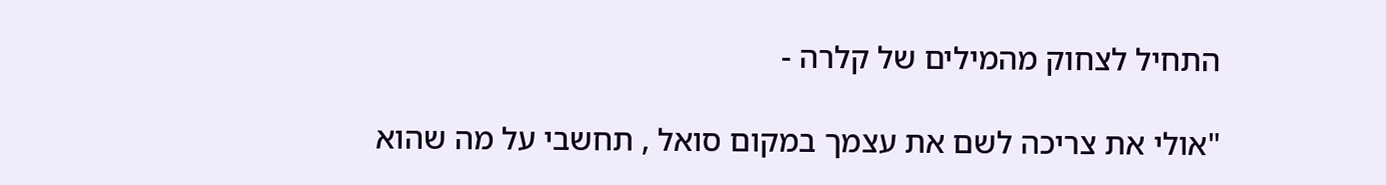התחיל לצחוק מהמילים של קלרה -

"אולי את צריכה לשם את עצמך במקום סואל , תחשבי על מה שהוא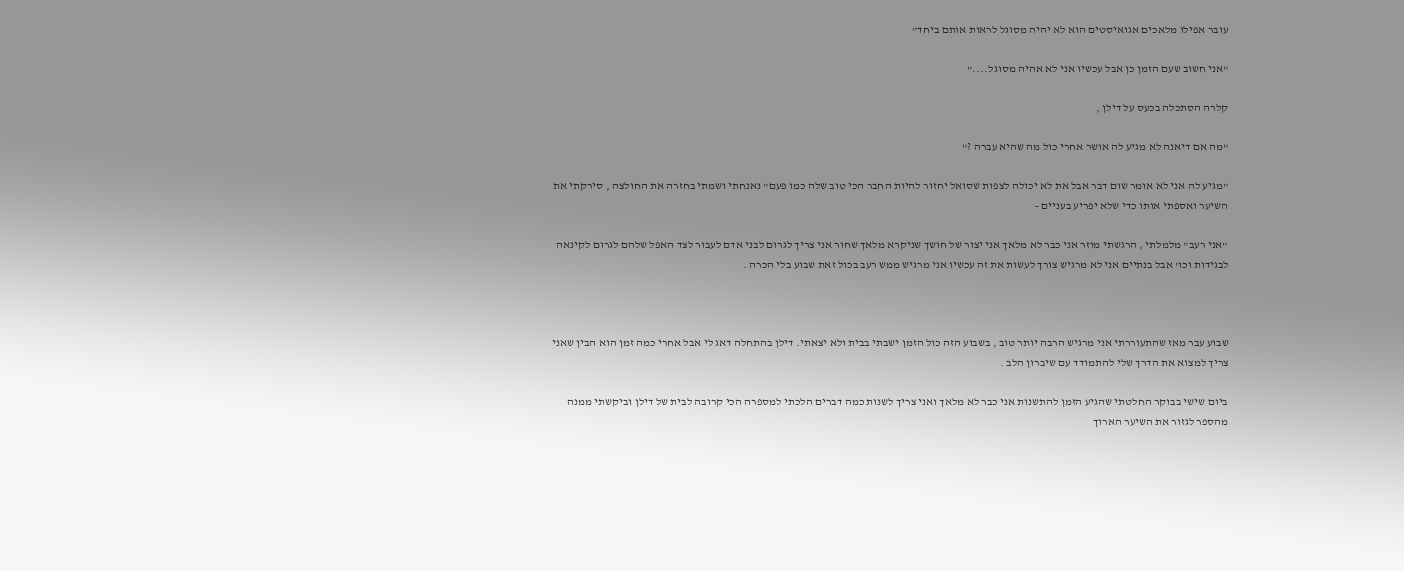עובר אפילו מלאכים אגואיסטים הוא לא יהיה מסוגל לראות אותם ביחד"

"אני חשוב שעם הזמן כן אבל עכשיו אני לא אהיה מסוגל...."

קלרה הסתכלה בכעס על דילן ,

"מה אם דיאנה לא מגיע לה אושר אחרי כול מה שהיא עברה ?"

"מגיע לה אני לא אומר שום דבר אבל את לא יכולה לצפות שסואל יחזור להיות החבר הכי טוב שלה כמו פעם" נאנחתי ושמתי בחזרה את החולצה , סירקתי את השיער ואספתי אותו כדי שלא יפריע בעניים -

"אני רעב" מלמלתי , הרגשתי מוזר אני כבר לא מלאך אני יצור של חושך שניקרא מלאך שחור אני צריך לגרום לבני אדם לעבור לצד האפל שלהם לגרום לקינאה לבגידות וכו' אבל בנתיים אני לא מרגיש צורך לעשות את זה עכשיו אני מרגיש ממש רעב בכול זאת שבוע בלי הכרה .



שבוע עבר מאז שהתעוררתי אני מרגיש הרבה יותר טוב , בשבוע הזה כול הזמן ישבתי בבית ולא יצאתי. דילן בהתחלה דאג לי אבל אחרי כמה זמן הוא הבין שאני צריך למצוא את הדרך שלי להתמודד עם שיברון הלב .

ביום שישי בבוקר החלטתי שהגיע הזמן להתשנות אני כבר לא מלאך ואני צריך לשנות כמה דברים הלכתי למספרה הכי קרובה לבית של דילן וביקשתי ממנה מהספר לגזור את השיער הארוך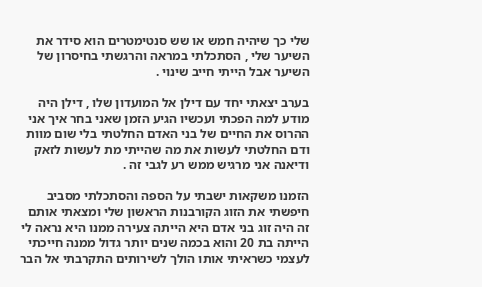שלי כך שיהיה חמש או שש סנטימטרים הוא סידר את השיער שלי , הסתכלתי במראה והרגשתי בחיסרון של השיער אבל הייתי חייב שינוי .

בערב יצאתי יחד עם דילן אל המועדון שלו , דילן היה מודע למה הפכתי ועכשיו הגיע הזמן שאני בחר איך אני ההרוס את החיים של בני האדם החלטתי בלי שום מוות ודם החלטתי לעשות את מה שהייתי מת לעשות לזאק ודיאנה אני מרגיש ממש רע לגבי זה .

הזמנו משקאות ישבתי על הספה והסתכלתי מסביב חיפשתי את הזוג הקורבנות הראשון שלי ומצאתי אותם זה היה זוג בני אדם היא הייתה צעירה ממנו היא נראה לי הייתה בת 20 והוא בכמה שנים יותר גדול ממנה חייכתי לעצמי כשראיתי אותו הולך לשירותים התקרבתי אל הבר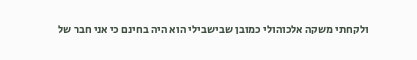ולקחתי משקה אלכוהולי כמובן שבישבילי הוא היה בחינם כי אני חבר של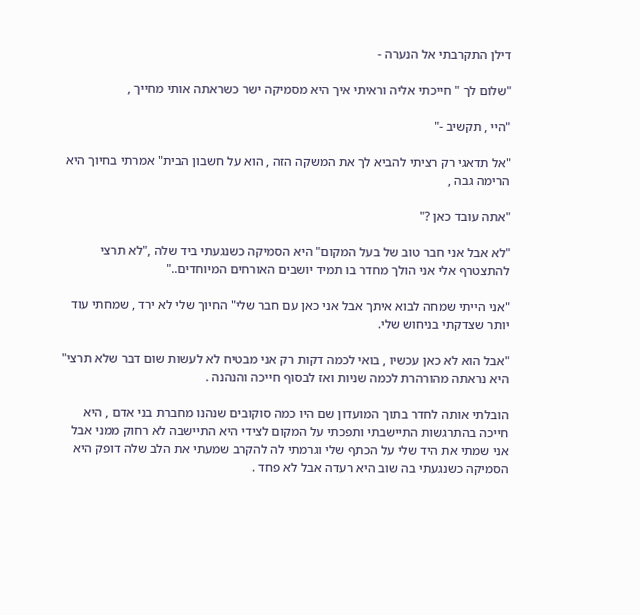דילן התקרבתי אל הנערה -

"שלום לך " חייכתי אליה וראיתי איך היא מסמיקה ישר כשראתה אותי מחייך ,

"היי , תקשיב -"

"אל תדאגי רק רציתי להביא לך את המשקה הזה , הוא על חשבון הבית" אמרתי בחיוך היא הרימה גבה ,

"אתה עובד כאן ?"

"לא אבל אני חבר טוב של בעל המקום" היא הסמיקה כשנגעתי ביד שלה ,"לא תרצי להתצטרף אלי אני הולך מחדר בו תמיד יושבים האורחים המיוחדים.."

"אני הייתי שמחה לבוא איתך אבל אני כאן עם חבר שלי" החיוך שלי לא ירד , שמחתי עוד יותר שצדקתי בניחוש שלי.

"אבל הוא לא כאן עכשיו , בואי לכמה דקות רק אני מבטיח לא לעשות שום דבר שלא תרצי" היא נראתה מהורהרת לכמה שניות ואז לבסוף חייכה והנהנה .

הובלתי אותה לחדר בתוך המועדון שם היו כמה סוקובים שנהנו מחברת בני אדם , היא חייכה בהתרגשות התיישבתי ותפכתי על המקום לצידי היא התיישבה לא רחוק ממני אבל אני שמתי את היד שלי על הכתף שלי וגרמתי לה להקרב שמעתי את הלב שלה דופק היא הסמיקה כשנגעתי בה שוב היא רעדה אבל לא פחד .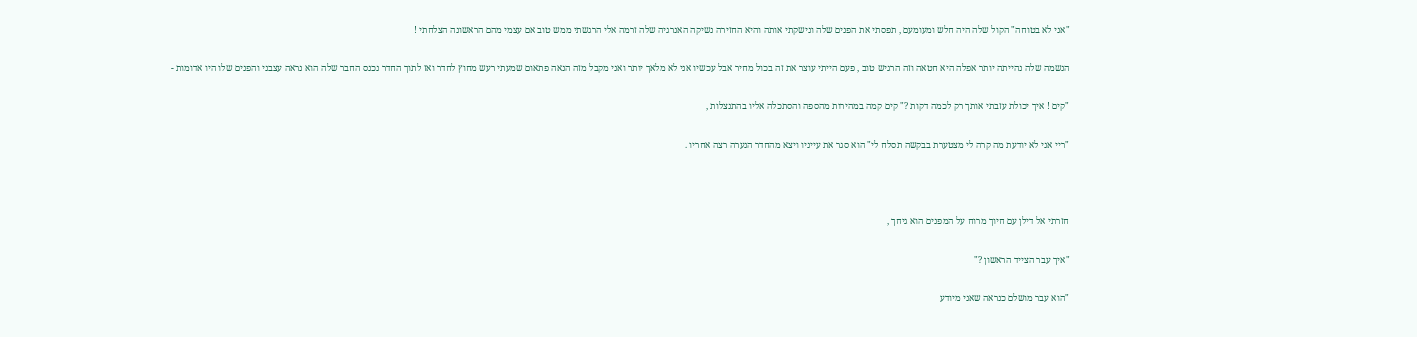"אני לא בטוחה" הקול שלה היה חלש ומעומעם , תפסתי את הפנים שלה ונישקתי אותה והיא החזירה נשיקה האנרגיה שלה זרמה אלי הרגשתי ממש טוב אם עצמי מהם הראשונה הצלחתי !

הנשמה שלה נהייתה יותר אפלה היא חטאה וזה הרגיש טוב , פעם הייתי עוצר את זה בכול מחיר אבל עכשיו אני לא מלאך יותר ואני מקבל מזה הנאה פתאום שמעתי רעש מחוץ לחדר ואז לתוך החדר נכנס החבר שלה הוא נראה עצבני והפנים שלו היו אדומות -

"קים ! איך יכולת עזבתי אותך רק לכמה דקות ?" קים קמה במהירות מהספה והסתכלה אליו בהתנצלות ,

"ריי אני לא יודעת מה קרה לי מצטערת בבקשה תסלח לי" הוא סגר את עייניו ויצא מהחדר הנערה רצה אחריו .



חזרתי אל דילן עם חיוך מרוח על המפנים הוא גיחך ,

"איך עבר הצייד הראשון ?"

"הוא עבר מושלם כנראה שאני מיודע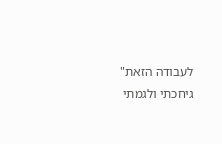לעבודה הזאת" גיחכתי ולגמתי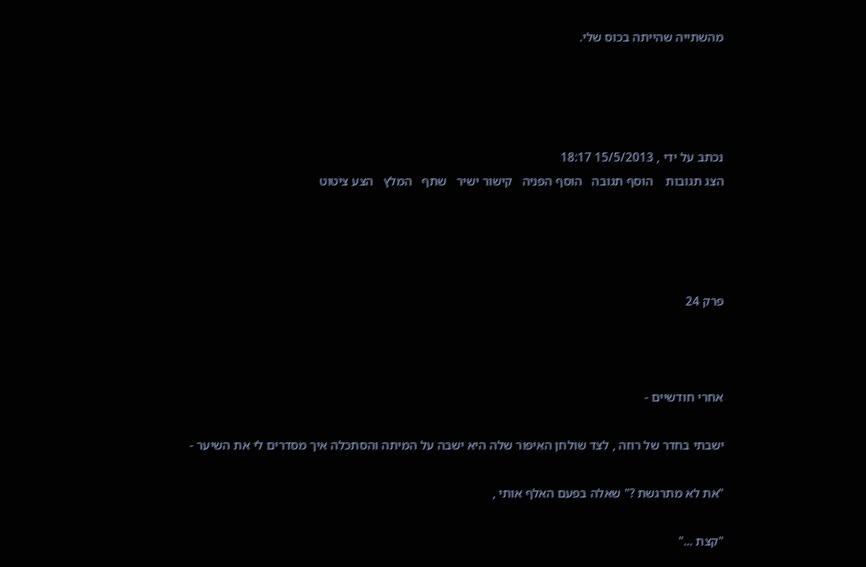מהשתייה שהייתה בכוס שלי.




נכתב על ידי , 15/5/2013 18:17
הצג תגובות    הוסף תגובה   הוסף הפניה   קישור ישיר   שתף   המלץ   הצע ציטוט




פרק 24



אחרי חודשיים -

ישבתי בחדר של רוזה , לצד שולחן האיפור שלה היא ישבה על המיתה והסתכלה איך מסדרים לי את השיער -

"את לא מתרגשת ?" שאלה בפעם האלף אותי ,

"קצת ..."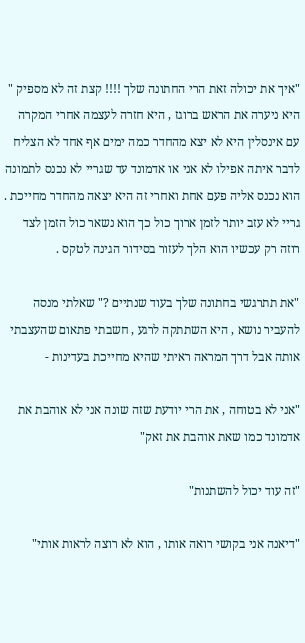"איך את יכולה זאת הרי החתונה שלך !!!! קצת זה לא מספיק " היא ניערה את הראש ברוגז , היא חזרה לעצמה אחרי המקרה עם אינסלין היא לא יצא מהחדר כמה ימים אף אחד לא הצליח לדבר איתה אפילו לא אני או אדמונד עד שגריי לא נכנס לתמונה הוא נכנס אליה פעם אחת ואחרי זה היא יצאה מהחדר מחייכת . גריי לא עזב יותר לזמן ארוך כול כך הוא נשאר כול הזמן לצד רוזה רק עכשיו הוא הלך לעזור בסידור הגינה לטקס .

"את תתרגשי בחתונה שלך בעוד שנתיים ?" שאלתי מנסה להעביר נושא , היא השתתקה לרגע , חשבתי פתאום שהעצבתי אותה אבל דרך המראה ראיתי שהיא מחייכת בעדינות -

"אני לא בטוחה , את הרי יודעת שזה שונה אני לא אוהבת את אדמונד כמו שאת אוהבת את זאק"

"זה עוד יכול להשתנות"

"דיאנה אני בקושי רואה אותו , הוא לא רוצה לראות אותי"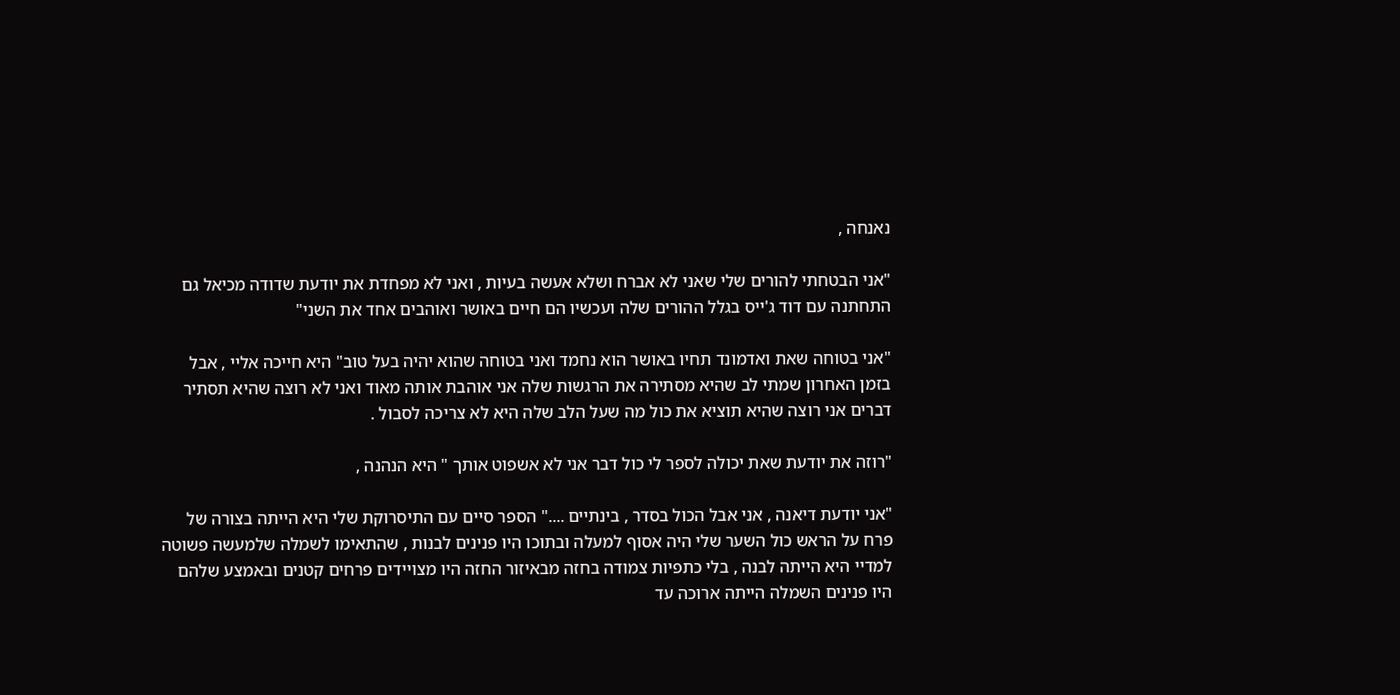נאנחה ,

"אני הבטחתי להורים שלי שאני לא אברח ושלא אעשה בעיות , ואני לא מפחדת את יודעת שדודה מכיאל גם התחתנה עם דוד ג'ייס בגלל ההורים שלה ועכשיו הם חיים באושר ואוהבים אחד את השני"

"אני בטוחה שאת ואדמונד תחיו באושר הוא נחמד ואני בטוחה שהוא יהיה בעל טוב" היא חייכה אליי , אבל בזמן האחרון שמתי לב שהיא מסתירה את הרגשות שלה אני אוהבת אותה מאוד ואני לא רוצה שהיא תסתיר דברים אני רוצה שהיא תוציא את כול מה שעל הלב שלה היא לא צריכה לסבול .

"רוזה את יודעת שאת יכולה לספר לי כול דבר אני לא אשפוט אותך " היא הנהנה ,

"אני יודעת דיאנה , אני אבל הכול בסדר , בינתיים ...." הספר סיים עם התיסרוקת שלי היא הייתה בצורה של פרח על הראש כול השער שלי היה אסוף למעלה ובתוכו היו פנינים לבנות , שהתאימו לשמלה שלמעשה פשוטה למדיי היא הייתה לבנה , בלי כתפיות צמודה בחזה מבאיזור החזה היו מצויידים פרחים קטנים ובאמצע שלהם היו פנינים השמלה הייתה ארוכה עד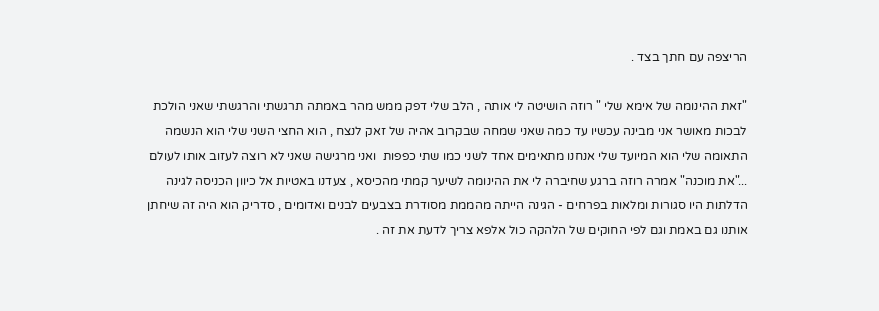הריצפה עם חתך בצד .

"זאת ההינומה של אימא שלי " רוזה הושיטה לי אותה , הלב שלי דפק ממש מהר באמתה תרגשתי והרגשתי שאני הולכת לבכות מאושר אני מבינה עכשיו עד כמה שאני שמחה שבקרוב אהיה של זאק לנצח , הוא החצי השני שלי הוא הנשמה התאומה שלי הוא המיועד שלי אנחנו מתאימים אחד לשני כמו שתי כפפות  ואני מרגישה שאני לא רוצה לעזוב אותו לעולם ..."את מוכנה" אמרה רוזה ברגע שחיברה לי את ההינומה לשיער קמתי מהכיסא , צעדנו באטיות אל כיוון הכניסה לגינה הדלתות היו סגורות ומלאות בפרחים - הגינה הייתה מהממת מסודרת בצבעים לבנים ואדומים , סדריק הוא היה זה שיחתן אותנו גם באמת וגם לפי החוקים של הלהקה כול אלפא צריך לדעת את זה .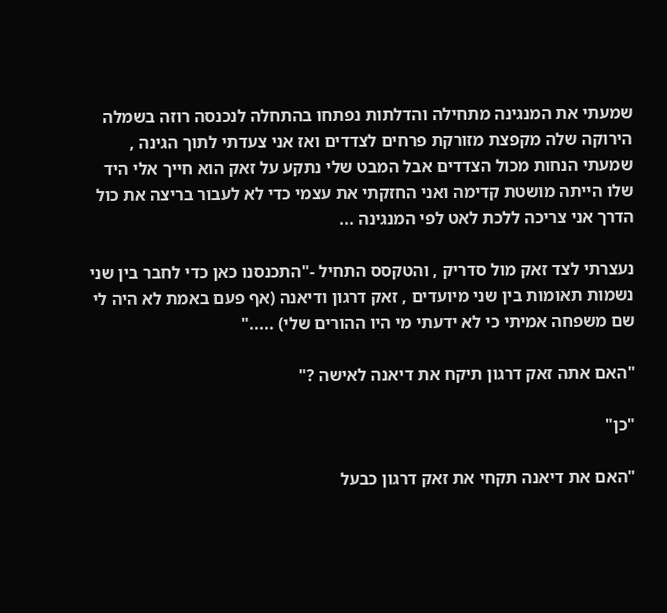שמעתי את המנגינה מתחילה והדלתות נפתחו בהתחלה לנכנסה רוזה בשמלה הירוקה שלה מקפצת מזורקת פרחים לצדדים ואז אני צעדתי לתוך הגינה , שמעתי הנחות מכול הצדדים אבל המבט שלי נתקע על זאק הוא חייך אלי היד שלו הייתה מושטת קדימה ואני החזקתי את עצמי כדי לא לעבור בריצה את כול הדרך אני צריכה ללכת לאט לפי המנגינה ...

נעצרתי לצד זאק מול סדריק , והטקסס התחיל -"התכנסנו כאן כדי לחבר בין שני נשמות תאומות בין שני מיועדים , זאק דרגון ודיאנה (אף פעם באמת לא היה לי שם משפחה אמיתי כי לא ידעתי מי היו ההורים שלי) ....."

"האם אתה זאק דרגון תיקח את דיאנה לאישה ?"

"כן"

"האם את דיאנה תקחי את זאק דרגון כבעל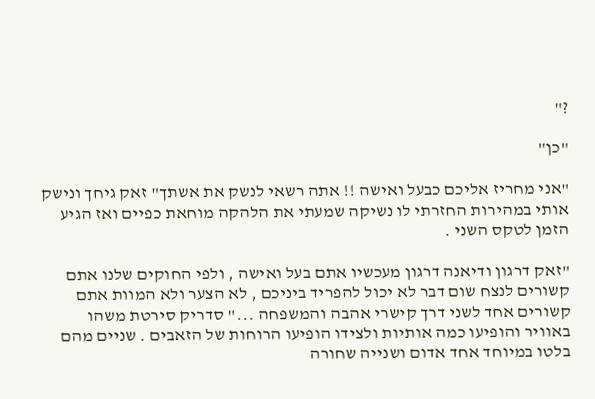?"

"כן"

"אני מחריז אליכם כבעל ואישה !! אתה רשאי לנשק את אשתך" זאק גיחך ונישק אותי במהירות החזרתי לו נשיקה שמעתי את הלהקה מוחאת כפיים ואז הגיע הזמן לטקס השני .

"זאק דרגון ודיאנה דרגון מעכשיו אתם בעל ואישה , ולפי החוקים שלנו אתם קשורים לנצח שום דבר לא יכול להפריד ביניכם , לא הצער ולא המוות אתם קשורים אחד לשני דרך קישרי אהבה והמשפחה ..." סדריק סירטת משהו באוויר והופיעו כמה אותיות ולצידו הופיעו הרוחות של הזאבים . שניים מהם בלטו במיוחד אחד אדום ושנייה שחורה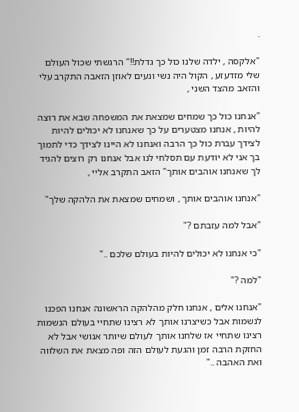.

"אלקסה , ילדה שלנו כול כך גדלת!!" הרגשתי שכול העולם שלי מזדעזע , הקול היה נשי ונעים לאוזן הזאבה התקרב עלי והזאב מהצד השני ,

"אנחנו כול כך שמחים שמצאת את המשפחה שבא את רוצה להיות , אנחנו מצטערים על כך שאנחנו לא יכולים להיות לצידך עברת כול כך הרבה ואנחנו לא היינו לצידך כדי לתמוך בך אני לא יודעת עם תסלחי לנו אבל אנחנו רק רוצים להגיד לך שאנחנו אוהבים אותך" הזאב התקרב אליי ,

"אנחנו אוהבים אותך , ושמחים שמצאת את הלהקה שלך"

"אבל למה עזבתם ?"

"כי אנחנו לא יכולים להיות בעולם שלכם .."

"למה ?"

"אנחנו אלים , אנחנו חלק מהלהקה הראשונה אנחנו הפכנו לנשמות אבל כשיצרנו אותך לא רצינו שתחיי בעולם הנשמות רצינו שתחיי אז שלחנו אותך לעולם שיותר אנושי אבל לא החזקת הרבה זמן והגעת לעולם הזה ופה מצאת את השלווה ואת האהבה .."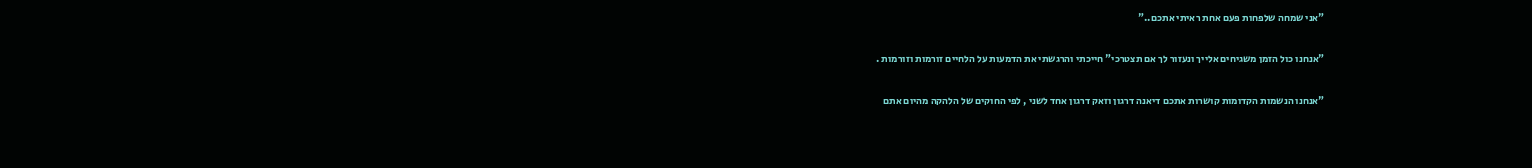"אני שמחה שלפחות פעם אחת ראיתי אתכם.."

"אנחנו כול הזמן משגיחים אלייך ונעזור לך אם תצטרכי" חייכתי והרגשתי את הדמעות על הלחיים זורמות וזורמות .

"אנחנו הנשמות הקדומות קושרות אתכם דיאנה דרגון וזאק דרגון אחד לשני , לפי החוקים של הלהקה מהיום אתם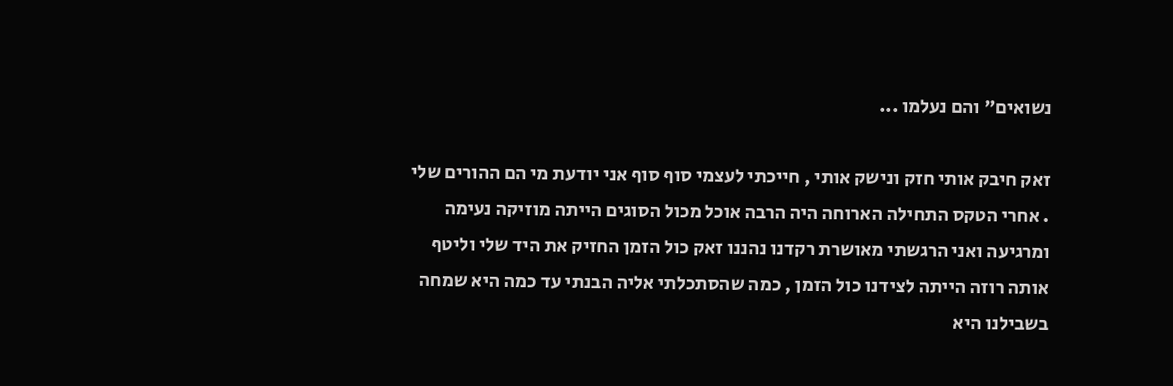נשואים" והם נעלמו ...

זאק חיבק אותי חזק ונישק אותי , חייכתי לעצמי סוף סוף אני יודעת מי הם ההורים שלי . אחרי הטקס התחילה הארוחה היה הרבה אוכל מכול הסוגים הייתה מוזיקה נעימה ומרגיעה ואני הרגשתי מאושרת רקדנו נהננו זאק כול הזמן החזיק את היד שלי וליטף אותה רוזה הייתה לצידנו כול הזמן , כמה שהסתכלתי אליה הבנתי עד כמה היא שמחה בשבילנו היא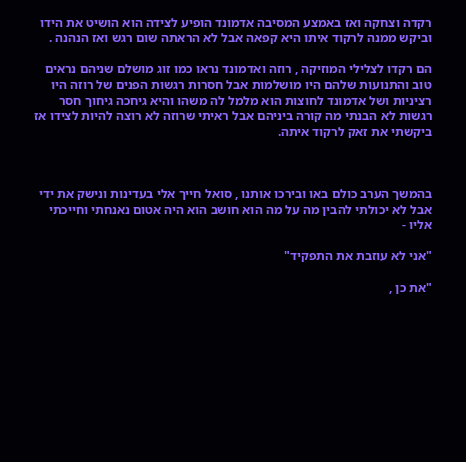רקדה וצחקה ואז באמצע המסיבה אדמונד הופיע לצידה הוא הושיט את הידו וביקש ממנה לרקוד איתו היא קפאה אבל לא הראתה שום רגש ואז הנהנה .

הם רקדו לצלילי המוזיקה , רוזה ואדמונד נראו כמו זוג מושלם שניהם נראים טוב והתנועות שלהם היו מושלמות אבל חסרות רגשות הפנים של רוזה היו רציניות ושל אדמונד לחוצות הוא מלמל לה משהו והיא גיחכה גיחוך חסר רגשות לא הבנתי מה קורה ביניהם אבל ראיתי שרוזה לא רוצה להיות לצידו אז ביקשתי את זאק לרקוד איתה.



בהמשך הערב כולם באו ובירכו אותנו , סואל חייך אלי בעדינות ונישק את ידי אבל לא יכולתי להבין מה על מה הוא חושב הוא היה אטום נאנחתי וחייכתי אליו -

"אני לא עוזבת את התפקיד"

"את כן ,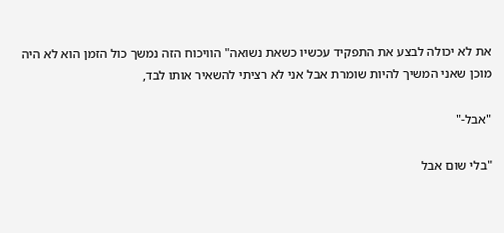את לא יכולה לבצע את התפקיד עכשיו כשאת נשואה" הוויכוח הזה נמשך כול הזמן הוא לא היה מוכן שאני המשיך להיות שומרת אבל אני לא רציתי להשאיר אותו לבד,

"אבל-"

"בלי שום אבל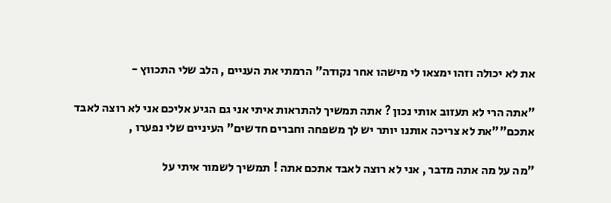את לא יכולה וזהו ימצאו לי מישהו אחר נקודה" הרמתי את העניים , הלב שלי התכווץ -

"אתה הרי לא תעזוב אותי נכון ? אתה תמשיך להתראות איתי אני גם הגיע אליכם אני לא רוצה לאבד אתכם""את לא צריכה אותנו יותר יש לך משפחה וחברים חדשים" העיניים שלי נפערו ,

"מה על מה אתה מדבר , אני לא רוצה לאבד אתכם אתה ! תמשיך לשמור איתי על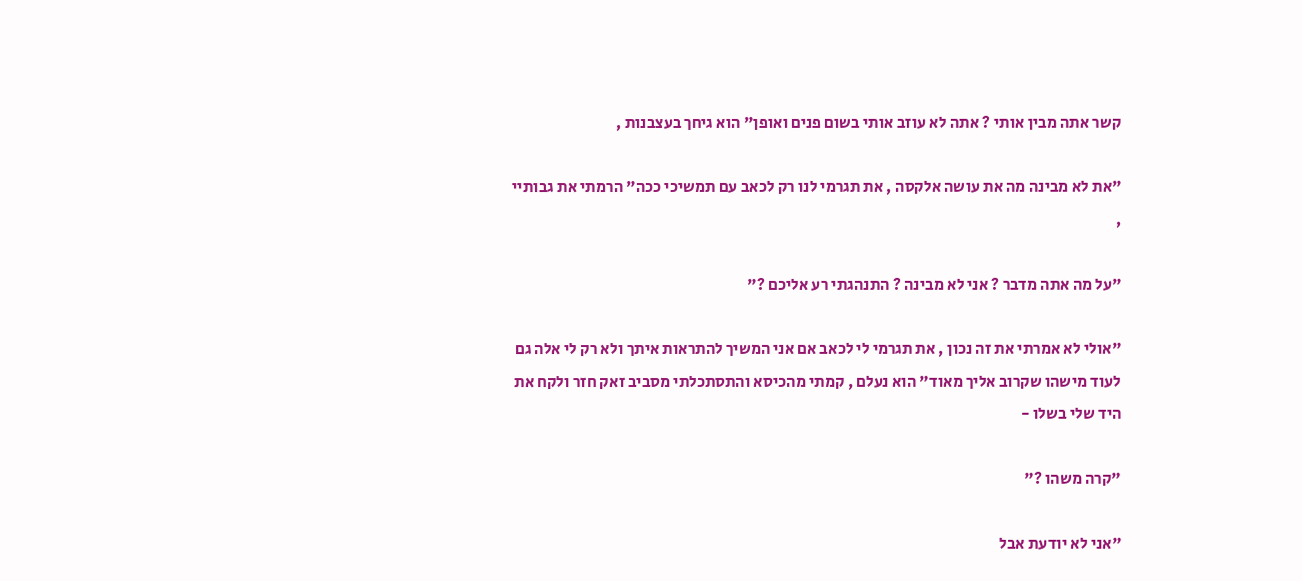קשר אתה מבין אותי ? אתה לא עוזב אותי בשום פנים ואופן" הוא גיחך בעצבנות ,

"את לא מבינה מה את עושה אלקסה , את תגרמי לנו רק לכאב עם תמשיכי ככה" הרמתי את גבותיי ,

"על מה אתה מדבר ? אני לא מבינה ? התנהגתי רע אליכם ?"

"אולי לא אמרתי את זה נכון , את תגרמי לי לכאב אם אני המשיך להתראות איתך ולא רק לי אלה גם לעוד מישהו שקרוב אליך מאוד" הוא נעלם , קמתי מהכיסא והתסתכלתי מסביב זאק חזר ולקח את היד שלי בשלו -

"קרה משהו ?"

"אני לא יודעת אבל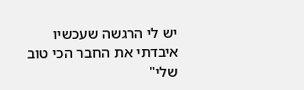יש לי הרגשה שעכשיו איבדתי את החבר הכי טוב שלי"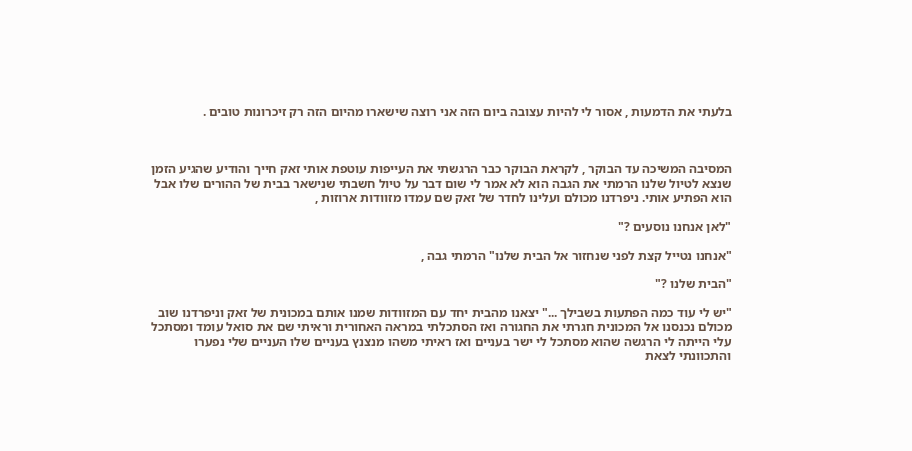בלעתי את הדמעות , אסור לי להיות עצובה ביום הזה אני רוצה שישארו מהיום הזה רק זיכרונות טובים .



המסיבה המשיכה עד הבוקר , לקראת הבוקר כבר הרגשתי את העייפות עוטפת אותי זאק חייך והודיע שהגיע הזמן שנצא לטיול שלנו הרמתי את הגבה הוא לא אמר לי שום דבר על טיול חשבתי שנישאר בבית של ההורים שלו אבל הוא הפתיע אותי. ניפרדנו מכולם ועלינו לחדר של זאק שם עמדו מזוודות ארוזות ,

"לאן אנחנו נוסעים ?"

"אנחנו נטייל קצת לפני שנחזור אל הבית שלנו" הרמתי גבה ,

"הבית שלנו ?"

"יש לי עוד כמה הפתעות בשבילך ..." יצאנו מהבית יחד עם המזוודות שמנו אותם במכונית של זאק וניפרדנו שוב מכולם נכנסנו אל המכונית חגרתי את החגורה ואז הסתכלתי במראה האחורית וראיתי שם את סואל עומד ומסתכל עלי הייתה לי הרגשה שהוא מסתכל לי ישר בעניים ואז ראיתי משהו מנצנץ בעניים שלו העניים שלי נפערו והתכוונתי לצאת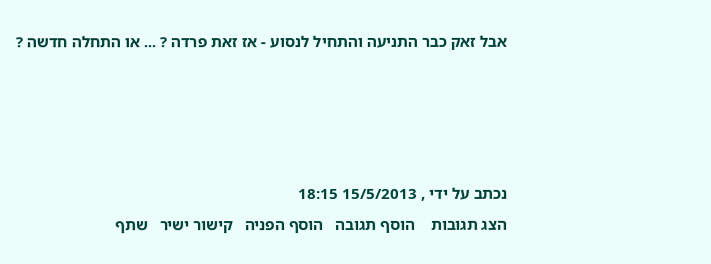אבל זאק כבר התניעה והתחיל לנסוע - אז זאת פרדה ? ... או התחלה חדשה ?




נכתב על ידי , 15/5/2013 18:15
הצג תגובות    הוסף תגובה   הוסף הפניה   קישור ישיר   שתף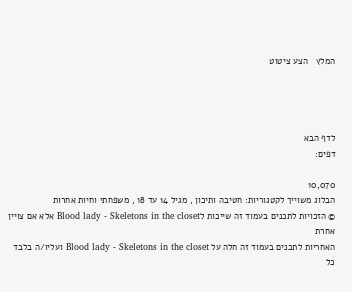המלץ   הצע ציטוט




לדף הבא
דפים:

10,070
הבלוג משוייך לקטגוריות: חטיבה ותיכון , מגיל 14 עד 18 , משפחתי וחיות אחרות
© הזכויות לתכנים בעמוד זה שייכות לBlood lady - Skeletons in the closet אלא אם צויין אחרת
האחריות לתכנים בעמוד זה חלה על Blood lady - Skeletons in the closet ועליו/ה בלבד
כל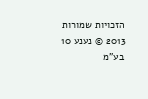הזכויות שמורות 2013 © נענע 10 בע"מ